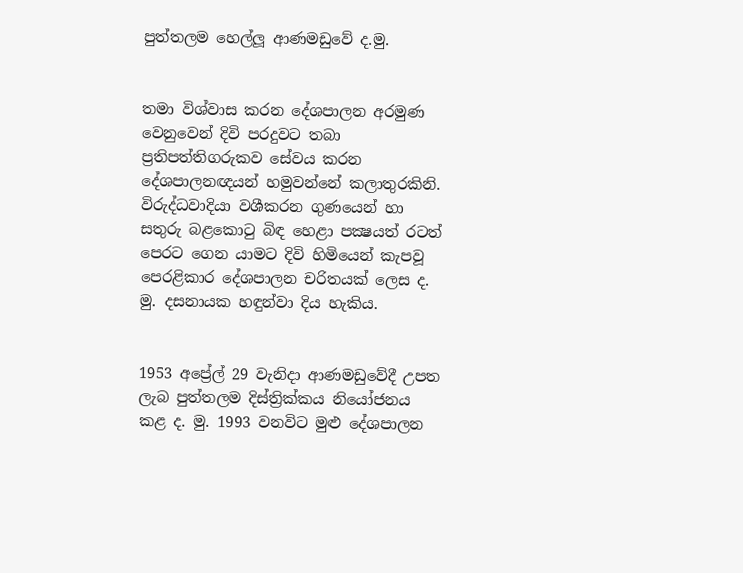පුත්තලම හෙල්ලූ ආණමඩුවේ ද.මු.


තමා විශ්වාස කරන දේශපාලන අරමුණ වෙනුවෙන් දිවි පරදුවට තබා ප්‍රතිපත්තිගරුකව සේවය කරන දේශපාලනඥයන් හමුවන්නේ කලාතුරකිනි. විරුද්ධවාදියා වශීකරන ගුණයෙන් හා සතුරු බළකොටු බිඳ හෙළා පක්‍ෂයත් රටත් පෙරට ගෙන යාමට දිවි හිමියෙන් කැපවූ පෙරළිකාර දේශපාලන චරිතයක් ලෙස ද. මු. දසනායක හඳුන්වා දිය හැකිය.


1953 අප්‍රේල් 29 වැනිදා ආණමඩුවේදී උපත ලැබ පුත්තලම දිස්ත්‍රික්කය නියෝජනය කළ ද. මු. 1993 වනවිට මුළු දේශපාලන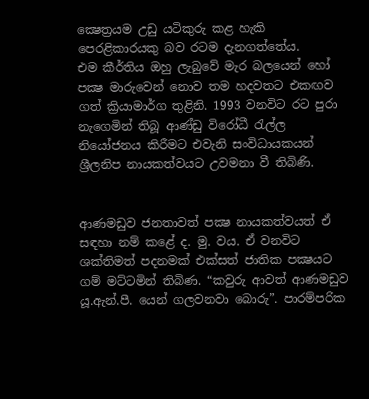ක්‍ෂෙත්‍රයම උඩු යටිකුරු කළ හැකි පෙරළිකාරයකු බව රටම දැනගත්තේය.
එම කීර්තිය ඔහු ලැබුවේ මැර බලයෙන් හෝ පක්‍ෂ මාරුවෙන් නොව තම හදවතට එකඟව ගත් ක්‍රියාමාර්ග තුළිනි. 1993 වනවිට රට පුරා නැගෙමින් තිබූ ආණ්ඩු විරෝධී රැල්ල නියෝජනය කිරීමට එවැනි සංවිධායකයන් ශ්‍රීලනිප නායකත්වයට උවමනා වී තිබිණි.


ආණමඩුව ජනතාවත් පක්‍ෂ නායකත්වයත් ඒ සඳහා නම් කළේ ද. මු. වය. ඒ වනවිට ශක්තිමත් පදනමක් එක්සත් ජාතික පක්‍ෂයට ගම් මට්ටමින් තිබිණ. “කවුරු ආවත් ආණමඩුව යූ.ඇන්.පී. යෙන් ගලවනවා බොරු”. පාරම්පරික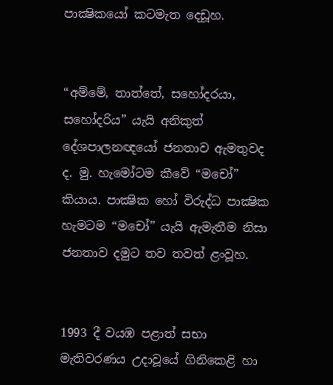පාක්‍ෂිකයෝ කටමැත දෙඩූහ.


“අම්මේ, තාත්තේ, සහෝදරයා, සහෝදරිය” යැයි අනිකුත් දේශපාලනඥයෝ ජනතාව ඇමතුවද ද. මු. හැමෝටම කීවේ “මචෝ” කියාය. පාක්‍ෂික හෝ විරුද්ධ පාක්‍ෂික හැමටම “මචෝ” යැයි ඇමැතීම නිසා ජනතාව දමුට තව තවත් ළංවූහ.


1993 දී වයඹ පළාත් සභා මැතිවරණය උදාවූයේ ගිනිකෙළි හා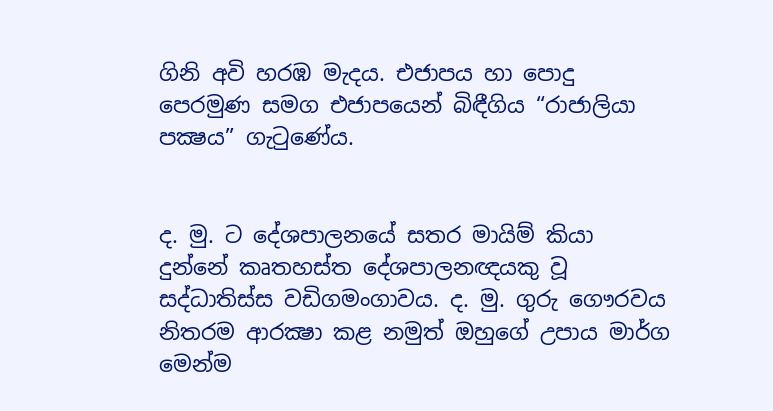ගිනි අවි හරඹ මැදය. එජාපය හා පොදු පෙරමුණ සමග එජාපයෙන් බිඳීගිය “රාජාලියා පක්‍ෂය” ගැටුණේය.


ද. මු. ට දේශපාලනයේ සතර මායිම් කියා දුන්නේ කෘතහස්ත දේශපාලනඥයකු වූ සද්ධාතිස්ස වඩිගමංගාවය. ද. මු. ගුරු ගෞරවය නිතරම ආරක්‍ෂා කළ නමුත් ඔහුගේ උපාය මාර්ග මෙන්ම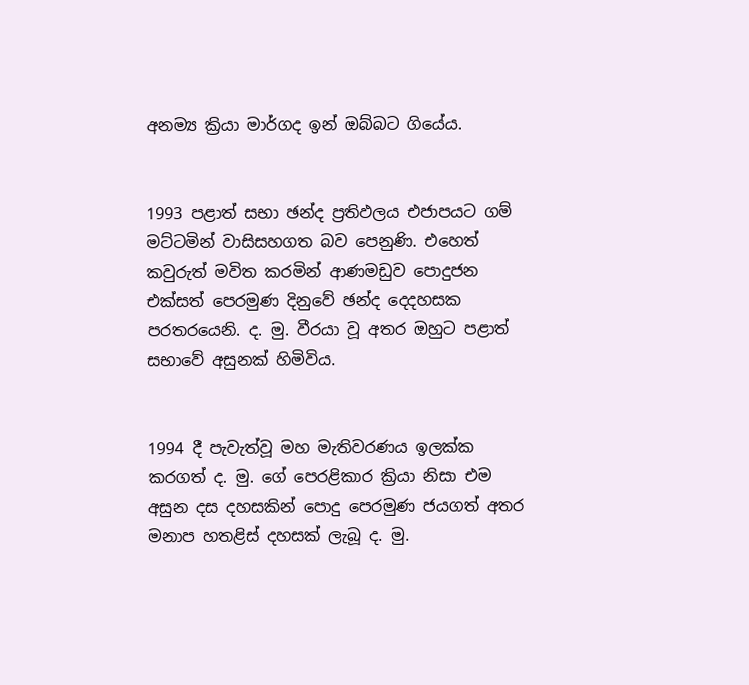අනම්‍ය ක්‍රියා මාර්ගද ඉන් ඔබ්බට ගියේය.


1993 පළාත් සභා ඡන්ද ප්‍රතිඵලය එජාපයට ගම් මට්ටමින් වාසිසහගත බව පෙනුණි. එහෙත් කවුරුත් මවිත කරමින් ආණමඩුව පොදුජන එක්සත් පෙරමුණ දිනුවේ ඡන්ද දෙදහසක පරතරයෙනි. ද. මු. වීරයා වූ අතර ඔහුට පළාත් සභාවේ අසුනක් හිමිවිය.


1994 දී පැවැත්වූ මහ මැතිවරණය ඉලක්ක කරගත් ද. මු. ගේ පෙරළිකාර ක්‍රියා නිසා එම අසුන දස දහසකින් පොදු පෙරමුණ ජයගත් අතර මනාප හතළිස් දහසක් ලැබූ ද. මු.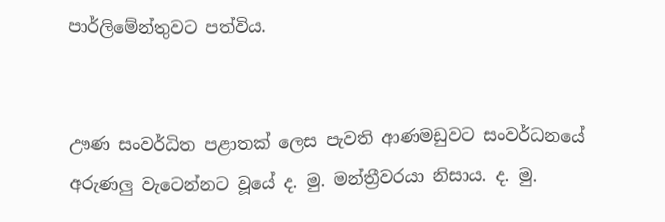පාර්ලිමේන්තුවට පත්විය.


ඌණ සංවර්ධිත පළාතක් ලෙස පැවති ආණමඩුවට සංවර්ධනයේ අරුණලු වැටෙන්නට වූයේ ද. මු. මන්ත්‍රීවරයා නිසාය. ද. මු.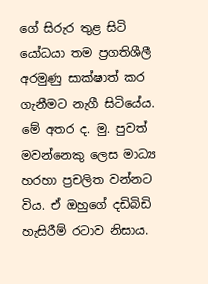ගේ සිරුර තුළ සිටි යෝධයා තම ප්‍රගතිශීලී අරමුණු සාක්ෂාත් කර ගැනීමට නැගී සිටියේය.
මේ අතර ද. මු. පුවත් මවන්නෙකු ලෙස මාධ්‍ය හරහා ප්‍රචලිත වන්නට විය. ඒ ඔහුගේ දඩිබිඩි හැසිරීම් රටාව නිසාය.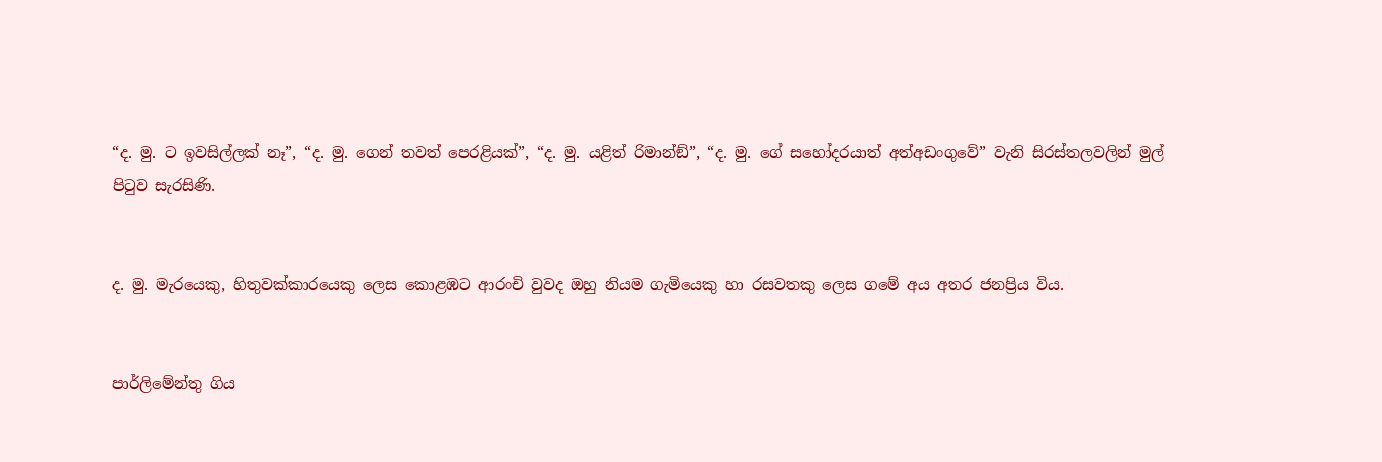“ද. මු. ට ඉවසිල්ලක් නෑ”, “ද. මු. ගෙන් තවත් පෙරළියක්”, “ද. මු. යළිත් රිමාන්ඞ්”, “ද. මු. ගේ සහෝදරයාත් අත්අඩංගුවේ” වැනි සිරස්තලවලින් මුල් පිටුව සැරසිණි.


ද. මු. මැරයෙකු, හිතුවක්කාරයෙකු ලෙස කොළඹට ආරංචි වුවද ඔහු නියම ගැමියෙකු හා රසවතකු ලෙස ගමේ අය අතර ජනප්‍රිය විය.


පාර්ලිමේන්තු ගිය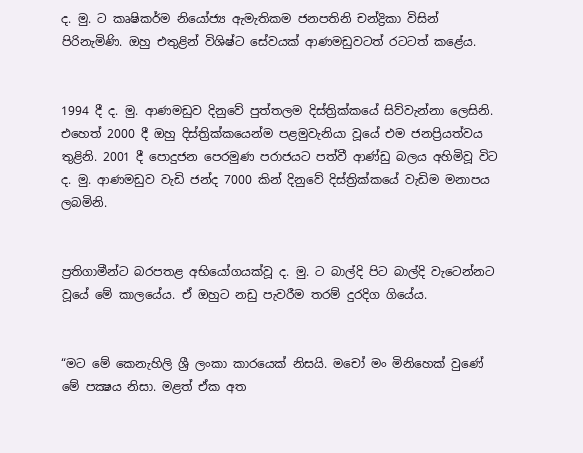ද. මු. ට කෘෂිකර්ම නියෝජ්‍ය ඇමැතිකම ජනපතිනි චන්ද්‍රිකා විසින් පිරිනැමිණි. ඔහු එතුළින් විශිෂ්ට සේවයක් ආණමඩුවටත් රටටත් කළේය.


1994 දී ද. මු. ආණමඩුව දිනුවේ පුත්තලම දිස්ත්‍රික්කයේ සිව්වැන්නා ලෙසිනි. එහෙත් 2000 දී ඔහු දිස්ත්‍රික්කයෙන්ම පළමුවැනියා වූයේ එම ජනප්‍රියත්වය තුළිනි. 2001 දී පොදුජන පෙරමුණ පරාජයට පත්වී ආණ්ඩු බලය අහිමිවූ විට ද. මු. ආණමඩුව වැඩි ජන්ද 7000 කින් දිනුවේ දිස්ත්‍රික්කයේ වැඩිම මනාපය ලබමිනි.


ප්‍රතිගාමීන්ට බරපතළ අභියෝගයක්වූ ද. මු. ට බාල්දි පිට බාල්දි වැටෙන්නට වූයේ මේ කාලයේය. ඒ ඔහුට නඩු පැවරීම තරම් දුරදිග ගියේය.


“මට මේ කෙනැහිලි ශ්‍රී ලංකා කාරයෙක් නිසයි. මචෝ මං මිනිහෙක් වුණේ මේ පක්‍ෂය නිසා. මළත් ඒක අත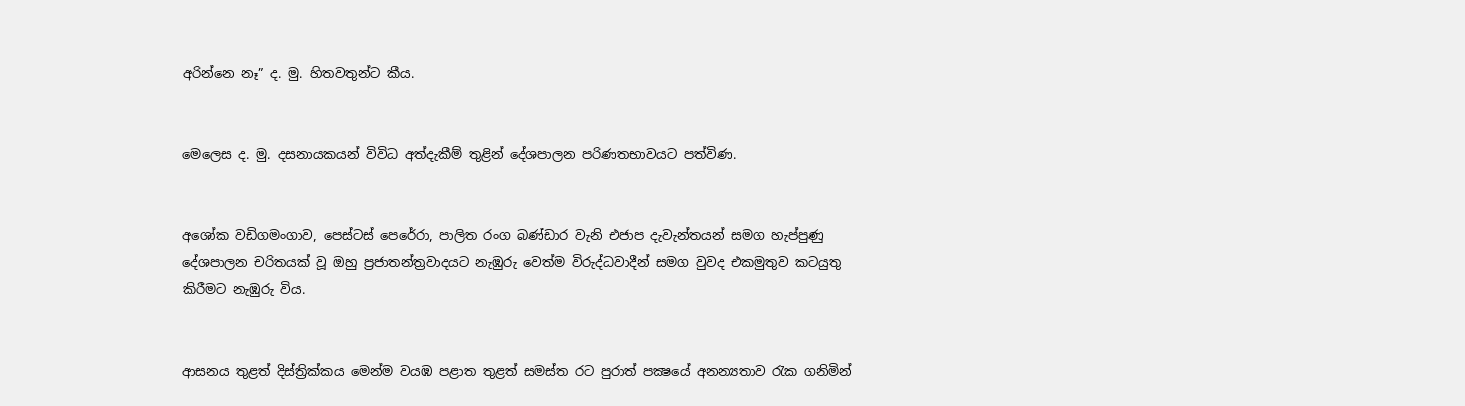අරින්නෙ නෑ” ද. මු. හිතවතුන්ට කීය.


මෙලෙස ද. මු. දසනායකයන් විවිධ අත්දැකීම් තුළින් දේශපාලන පරිණතභාවයට පත්විණ.


අශෝක වඩිගමංගාව, පෙස්ටස් පෙරේරා, පාලිත රංග බණ්ඩාර වැනි එජාප දැවැන්තයන් සමග හැප්පුණු දේශපාලන චරිතයක් වූ ඔහු ප්‍රජාතන්ත්‍රවාදයට නැඹුරු වෙත්ම විරුද්ධවාදීන් සමග වුවද එකමුතුව කටයුතු කිරීමට නැඹුරු විය.


ආසනය තුළත් දිස්ත්‍රික්කය මෙන්ම වයඹ පළාත තුළත් සමස්ත රට පුරාත් පක්‍ෂයේ අනන්‍යතාව රැක ගනිමින්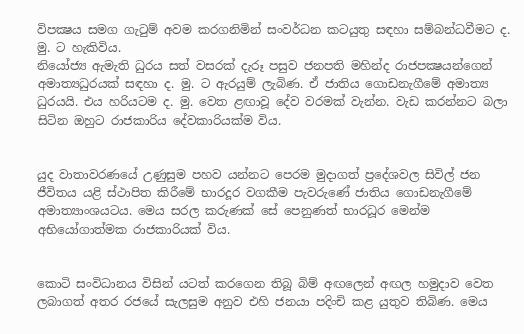විපක්‍ෂය සමග ගැටුම් අවම කරගනිමින් සංවර්ධන කටයුතු සඳහා සම්බන්ධවීමට ද. මු. ට හැකිවිය.
නියෝජ්‍ය ඇමැති ධුරය සත් වසරක් දැරූ පසුව ජනපති මහින්ද රාජපක්‍ෂයන්ගෙන් අමාත්‍යධුරයක් සඳහා ද. මු. ට ඇරයුම් ලැබිණ. ඒ ජාතිය ගොඩනැගීමේ අමාත්‍ය ධුරයයි. එය හරියටම ද. මු. වෙත ළඟාවූ දේව වරමක් වැන්න. වැඩ කරන්නට බලා සිටින ඔහුට රාජකාරිය දේවකාරියක්ම විය.


යුද වාතාවරණයේ උණුසුම පහව යන්නට පෙරම මුදාගත් ප්‍රදේශවල සිවිල් ජන ජීවිතය යළි ස්ථාපිත කිරීමේ භාරදූර වගකීම පැවරුණේ ජාතිය ගොඩනැගීමේ අමාත්‍යාංශයටය. මෙය සරල කරුණක් සේ පෙනුණත් භාරධූර මෙන්ම අභියෝගාත්මක රාජකාරියක් විය.


කොටි සංවිධානය විසින් යටත් කරගෙන තිබූ බිම් අඟලෙන් අඟල හමුදාව වෙත ලබාගත් අතර රජයේ සැලසුම අනුව එහි ජනයා පදිංචි කළ යුතුව තිබිණ. මෙය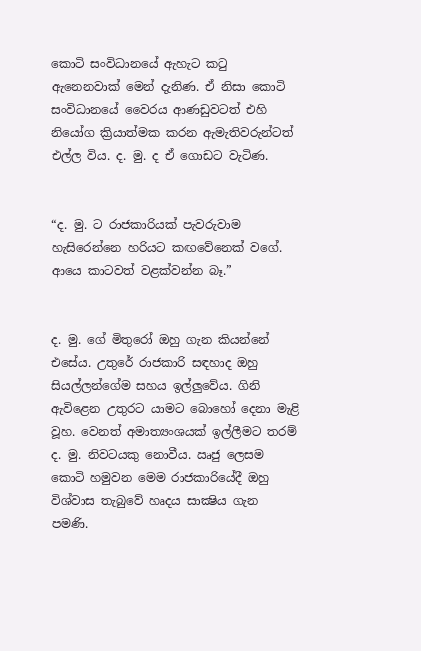කොටි සංවිධානයේ ඇහැට කටු ඇනෙනවාක් මෙන් දැනිණ. ඒ නිසා කොටි සංවිධානයේ වෛරය ආණඩුවටත් එහි නියෝග ක්‍රියාත්මක කරන ඇමැතිවරුන්ටත් එල්ල විය. ද. මු. ද ඒ ගොඩට වැටිණ.


“ද. මු. ට රාජකාරියක් පැවරුවාම හැසිරෙන්නෙ හරියට කඟවේනෙක් වගේ. ආයෙ කාටවත් වළක්වන්න බෑ.”


ද. මු. ගේ මිතුරෝ ඔහු ගැන කියන්නේ එසේය. උතුරේ රාජකාරි සඳහාද ඔහු සියල්ලන්ගේම සහය ඉල්ලුවේය. ගිනි ඇවිළෙන උතුරට යාමට බොහෝ දෙනා මැළි වූහ. වෙනත් අමාත්‍යංශයක් ඉල්ලීමට තරම් ද. මු. නිවටයකු නොවීය. ඍජු ලෙසම කොටි හමුවන මෙම රාජකාරියේදී ඔහු විශ්වාස තැබුවේ හෘදය සාක්‍ෂිය ගැන පමණි.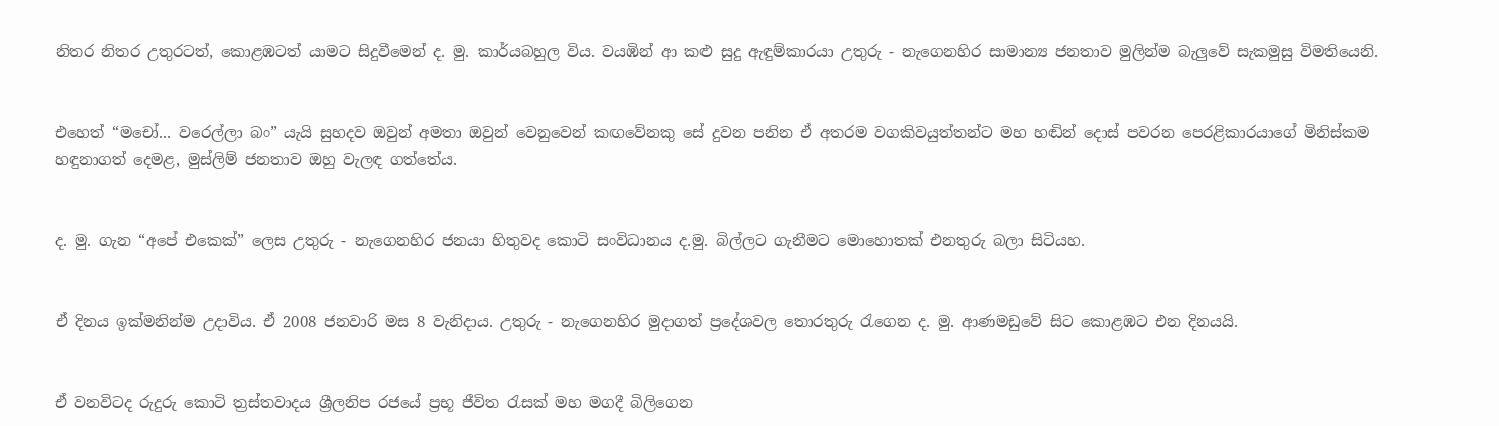නිතර නිතර උතුරටත්, කොළඹටත් යාමට සිදුවීමෙන් ද. මු. කාර්යබහුල විය. වයඹින් ආ කළු සුදු ඇඳුම්කාරයා උතුරු - නැගෙනහිර සාමාන්‍ය ජනතාව මුලින්ම බැලුවේ සැකමුසු විමතියෙනි.


එහෙත් “මචෝ... වරෙල්ලා බං” යැයි සුහදව ඔවුන් අමතා ඔවුන් වෙනුවෙන් කඟවේනකු සේ දුවන පනින ඒ අතරම වගකිවයුත්තන්ට මහ හඬින් දොස් පවරන පෙරළිකාරයාගේ මිනිස්කම හඳුනාගත් දෙමළ, මුස්ලිම් ජනතාව ඔහු වැලඳ ගත්තේය.


ද. මු. ගැන “අපේ එකෙක්” ලෙස උතුරු - නැගෙනහිර ජනයා හිතුවද කොටි සංවිධානය ද.මු. බිල්ලට ගැනීමට මොහොතක් එනතුරු බලා සිටියහ.


ඒ දිනය ඉක්මනින්ම උදාවිය. ඒ 2008 ජනවාරි මස 8 වැනිදාය. උතුරු - නැගෙනහිර මුදාගත් ප්‍රදේශවල තොරතුරු රැගෙන ද. මු. ආණමඩුවේ සිට කොළඹට එන දිනයයි.


ඒ වනවිටද රුදුරු කොටි ත්‍රස්තවාදය ශ්‍රීලනිප රජයේ ප්‍රභූ ජීවිත රැසක් මහ මගදී බිලිගෙන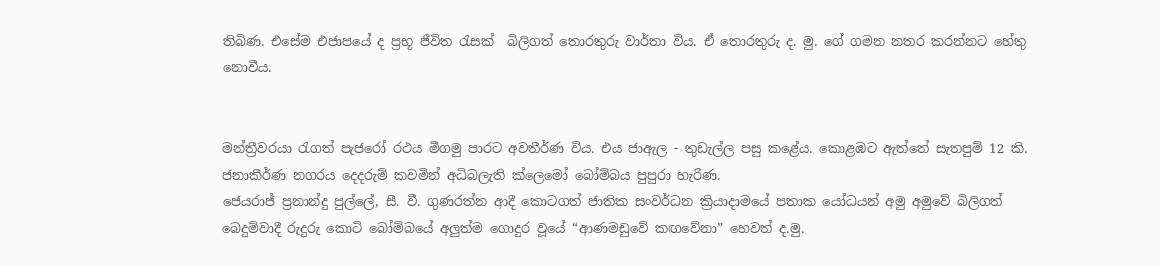තිබිණ. එසේම එජාපයේ ද ප්‍රභූ ජීවිත රැසක්  බිලිගත් තොරතුරු වාර්තා විය. ඒ තොරතුරු ද. මු. ගේ ගමන නතර කරන්නට හේතු නොවීය.


මන්ත්‍රීවරයා රැගත් පැජරෝ රථය මීගමු පාරට අවතීර්ණ විය. එය ජාඇල - තුඩැල්ල පසු කළේය. කොළඹට ඇත්තේ සැතපුම් 12 කි. ජනාකීර්ණ නගරය දෙදරුම් කවමින් අධිබලැති ක්ලෙමෝ බෝම්බය පුපුරා හැරිණ.
ජෙයරාජ් ප්‍රනාන්දු පුල්ලේ, සී. වී. ගුණරත්න ආදී කොටගත් ජාතික සංවර්ධන ක්‍රියාදාමයේ පතාක යෝධයන් අමු අමුවේ බිලිගත් බෙදුම්වාදී රුදුරු කොටි බෝම්බයේ අලුත්ම ගොදුර වූයේ “ආණමඩුවේ කඟවේනා” හෙවත් ද.මු.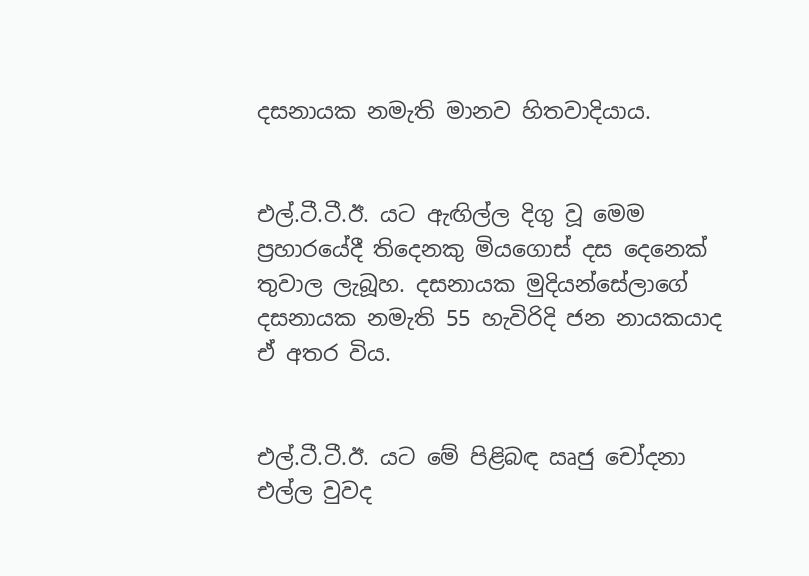දසනායක නමැති මානව හිතවාදියාය.


එල්.ටී.ටී.ඊ. යට ඇඟිල්ල දිගු වූ මෙම ප්‍රහාරයේදී තිදෙනකු මියගොස් දස දෙනෙක් තුවාල ලැබූහ. දසනායක මුදියන්සේලාගේ දසනායක නමැති 55 හැවිරිදි ජන නායකයාද ඒ අතර විය.


එල්.ටී.ටී.ඊ. යට මේ පිළිබඳ ඍජු චෝදනා එල්ල වුවද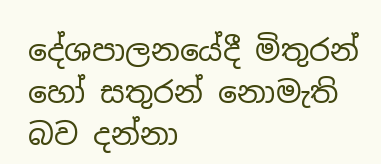දේශපාලනයේදී මිතුරන් හෝ සතුරන් නොමැති බව දන්නා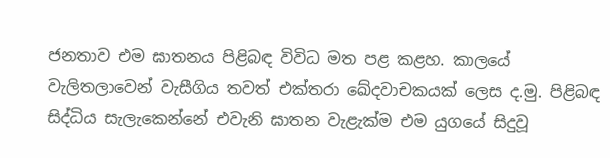ජනතාව එම ඝාතනය පිළිබඳ විවිධ මත පළ කළහ. කාලයේ වැලිතලාවෙන් වැසීගිය තවත් එක්තරා ඛේදවාචකයක් ලෙස ද.මු. පිළිබඳ සිද්ධිය සැලැකෙන්නේ එවැනි ඝාතන වැළැක්ම එම යුගයේ සිදුවූ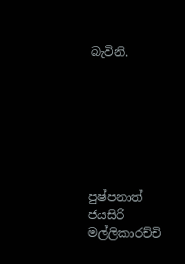බැවිනි.







පුෂ්පනාත් ජයසිරි මල්ලිකාරච්චි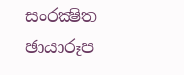සංරක්‍ෂිත ඡායාරූප